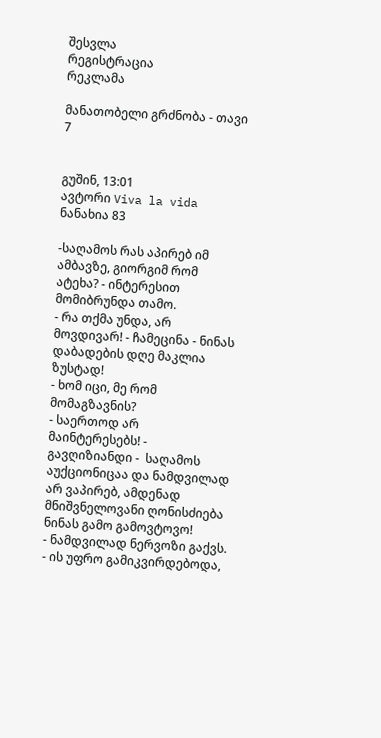შესვლა
რეგისტრაცია
რეკლამა

მანათობელი გრძნობა - თავი 7


გუშინ, 13:01
ავტორი Viva la vida
ნანახია 83

-საღამოს რას აპირებ იმ ამბავზე, გიორგიმ რომ ატეხა? - ინტერესით მომიბრუნდა თამო.
- რა თქმა უნდა, არ მოვდივარ! - ჩამეცინა - ნინას დაბადების დღე მაკლია ზუსტად!
- ხომ იცი, მე რომ მომაგზავნის?
- საერთოდ არ მაინტერესებს! - გავღიზიანდი -  საღამოს აუქციონიცაა და ნამდვილად არ ვაპირებ, ამდენად მნიშვნელოვანი ღონისძიება ნინას გამო გამოვტოვო!
- ნამდვილად ნერვოზი გაქვს.
- ის უფრო გამიკვირდებოდა,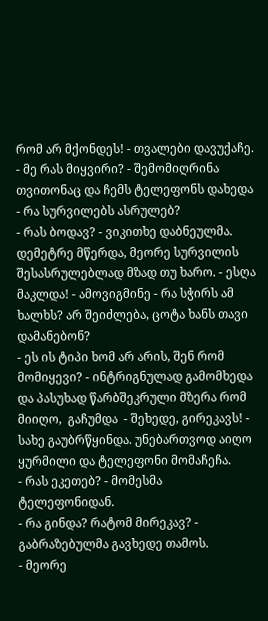რომ არ მქონდეს! - თვალები დავუქაჩე.
- მე რას მიყვირი? - შემომიღრინა თვითონაც და ჩემს ტელეფონს დახედა - რა სურვილებს ასრულებ?
- რას ბოდავ? - ვიკითხე დაბნეულმა. დემეტრე მწერდა, მეორე სურვილის შესასრულებლად მზად თუ ხარო. - ესღა მაკლდა! - ამოვიგმინე - რა სჭირს ამ ხალხს? არ შეიძლება, ცოტა ხანს თავი დამანებონ?
- ეს ის ტიპი ხომ არ არის, შენ რომ მომიყევი? - ინტრიგნულად გამომხედა და პასუხად წარბშეკრული მზერა რომ მიიღო,  გაჩუმდა  - შეხედე, გირეკავს! - სახე გაუბრწყინდა. უნებართვოდ აიღო ყურმილი და ტელეფონი მომაჩეჩა.
- რას ეკეთებ? - მომესმა ტელეფონიდან.
- რა გინდა? რატომ მირეკავ? - გაბრაზებულმა გავხედე თამოს.
- მეორე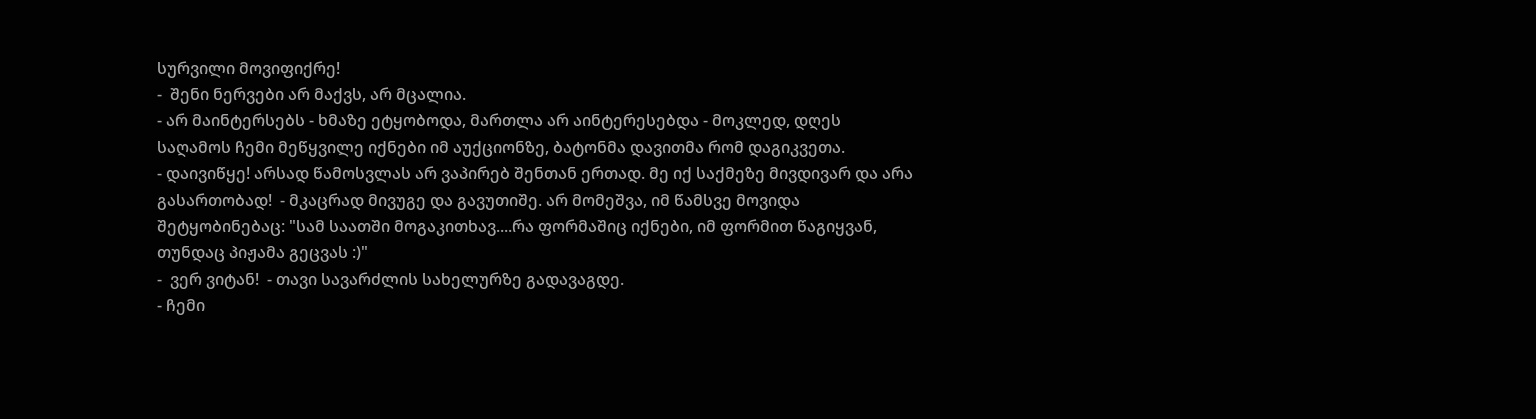სურვილი მოვიფიქრე!
-  შენი ნერვები არ მაქვს, არ მცალია.
- არ მაინტერსებს - ხმაზე ეტყობოდა, მართლა არ აინტერესებდა - მოკლედ, დღეს საღამოს ჩემი მეწყვილე იქნები იმ აუქციონზე, ბატონმა დავითმა რომ დაგიკვეთა.
- დაივიწყე! არსად წამოსვლას არ ვაპირებ შენთან ერთად. მე იქ საქმეზე მივდივარ და არა გასართობად!  - მკაცრად მივუგე და გავუთიშე. არ მომეშვა, იმ წამსვე მოვიდა შეტყობინებაც: "სამ საათში მოგაკითხავ....რა ფორმაშიც იქნები, იმ ფორმით წაგიყვან, თუნდაც პიჟამა გეცვას :)"
-  ვერ ვიტან!  - თავი სავარძლის სახელურზე გადავაგდე.
- ჩემი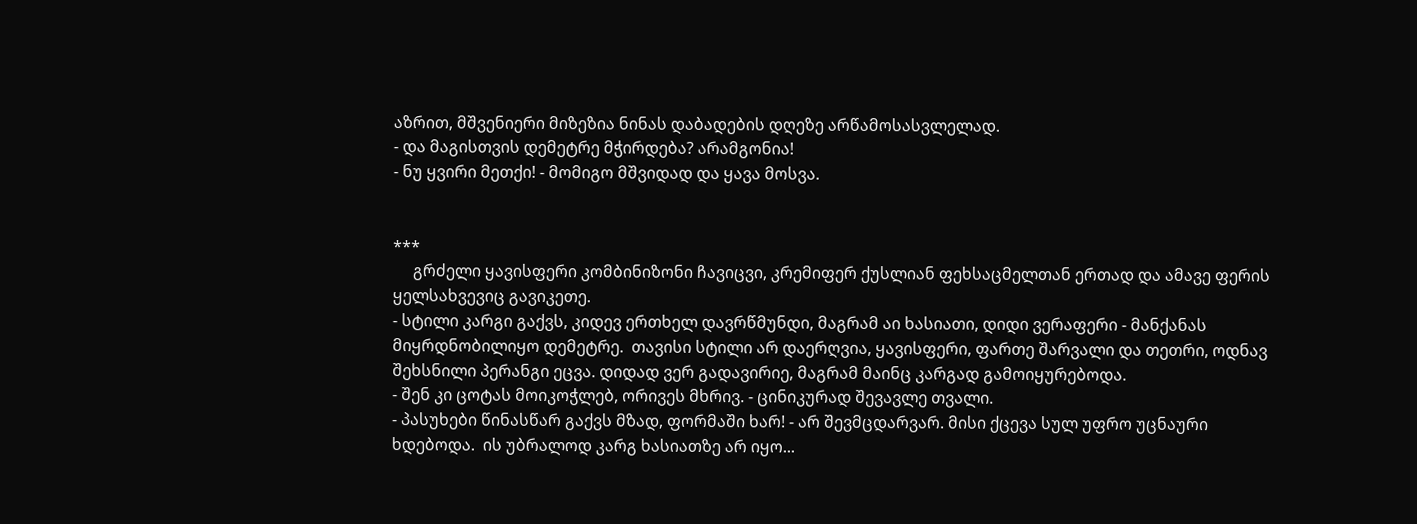აზრით, მშვენიერი მიზეზია ნინას დაბადების დღეზე არწამოსასვლელად.
- და მაგისთვის დემეტრე მჭირდება? არამგონია!
- ნუ ყვირი მეთქი! - მომიგო მშვიდად და ყავა მოსვა.


***
     გრძელი ყავისფერი კომბინიზონი ჩავიცვი, კრემიფერ ქუსლიან ფეხსაცმელთან ერთად და ამავე ფერის ყელსახვევიც გავიკეთე.
- სტილი კარგი გაქვს, კიდევ ერთხელ დავრწმუნდი, მაგრამ აი ხასიათი, დიდი ვერაფერი - მანქანას მიყრდნობილიყო დემეტრე.  თავისი სტილი არ დაერღვია, ყავისფერი, ფართე შარვალი და თეთრი, ოდნავ შეხსნილი პერანგი ეცვა. დიდად ვერ გადავირიე, მაგრამ მაინც კარგად გამოიყურებოდა.
- შენ კი ცოტას მოიკოჭლებ, ორივეს მხრივ. - ცინიკურად შევავლე თვალი.
- პასუხები წინასწარ გაქვს მზად, ფორმაში ხარ! - არ შევმცდარვარ. მისი ქცევა სულ უფრო უცნაური ხდებოდა.  ის უბრალოდ კარგ ხასიათზე არ იყო...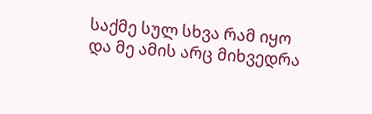საქმე სულ სხვა რამ იყო და მე ამის არც მიხვედრა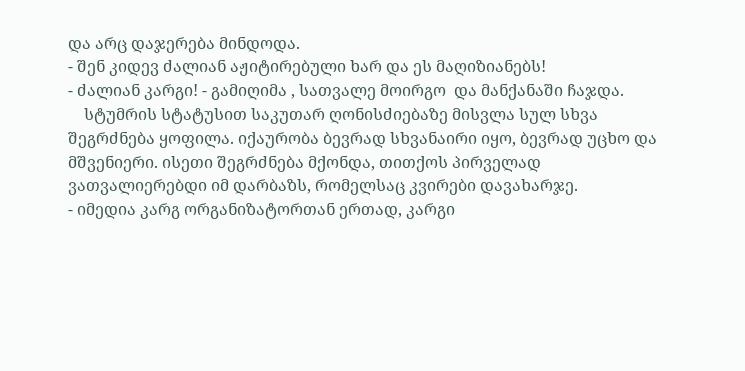და არც დაჯერება მინდოდა.
- შენ კიდევ ძალიან აჟიტირებული ხარ და ეს მაღიზიანებს!
- ძალიან კარგი! - გამიღიმა , სათვალე მოირგო  და მანქანაში ჩაჯდა.
    სტუმრის სტატუსით საკუთარ ღონისძიებაზე მისვლა სულ სხვა შეგრძნება ყოფილა. იქაურობა ბევრად სხვანაირი იყო, ბევრად უცხო და მშვენიერი. ისეთი შეგრძნება მქონდა, თითქოს პირველად ვათვალიერებდი იმ დარბაზს, რომელსაც კვირები დავახარჯე.
- იმედია კარგ ორგანიზატორთან ერთად, კარგი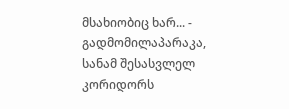მსახიობიც ხარ... - გადმომილაპარაკა, სანამ შესასვლელ კორიდორს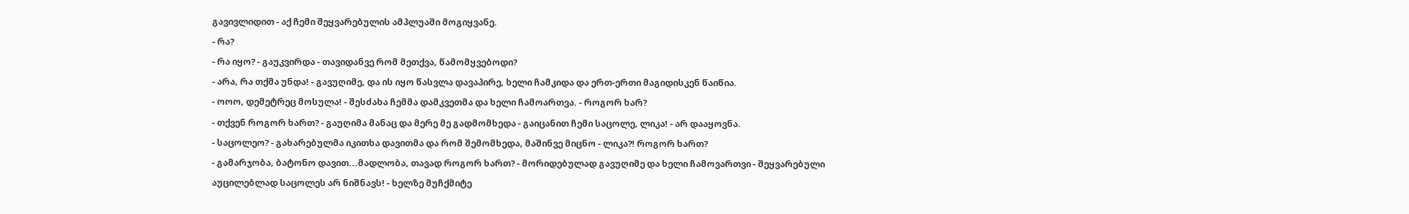გავივლიდით - აქ ჩემი შეყვარებულის ამპლუაში მოგიყვანე.
- რა?
- რა იყო? - გაუკვირდა - თავიდანვე რომ მეთქვა, წამომყვებოდი?
- არა, რა თქმა უნდა! - გავუღიმე, და ის იყო წასვლა დავაპირე, ხელი ჩამკიდა და ერთ-ერთი მაგიდისკენ წაიწია.
- ოოო, დემეტრეც მოსულა! - შესძახა ჩემმა დამკვეთმა და ხელი ჩამოართვა. - როგორ ხარ?
- თქვენ როგორ ხართ? - გაუღიმა მანაც და მერე მე გადმომხედა - გაიცანით ჩემი საცოლე, ლიკა! - არ დააყოვნა.
- საცოლეო? - გახარებულმა იკითხა დავითმა და რომ შემომხედა, მაშინვე მიცნო - ლიკა?! როგორ ხართ?
- გამარჯობა, ბატონო დავით...მადლობა, თავად როგორ ხართ? - მორიდებულად გავუღიმე და ხელი ჩამოვართვი - შეყვარებული აუცილებლად საცოლეს არ ნიშნავს! - ხელზე მუჩქმიტე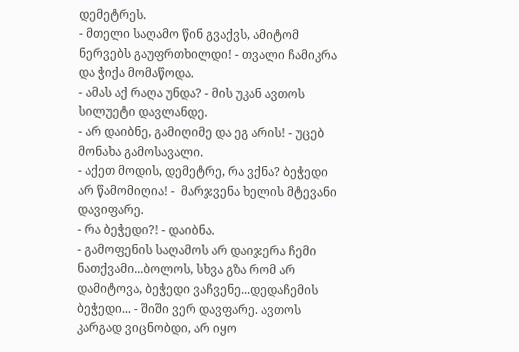დემეტრეს.
- მთელი საღამო წინ გვაქვს, ამიტომ ნერვებს გაუფრთხილდი! - თვალი ჩამიკრა და ჭიქა მომაწოდა.
- ამას აქ რაღა უნდა? - მის უკან ავთოს სილუეტი დავლანდე.
- არ დაიბნე, გამიღიმე და ეგ არის! - უცებ მონახა გამოსავალი.
- აქეთ მოდის, დემეტრე, რა ვქნა? ბეჭედი არ წამომიღია! -  მარჯვენა ხელის მტევანი დავიფარე.
- რა ბეჭედი?! - დაიბნა.
- გამოფენის საღამოს არ დაიჯერა ჩემი ნათქვამი...ბოლოს, სხვა გზა რომ არ დამიტოვა, ბეჭედი ვაჩვენე...დედაჩემის ბეჭედი... - შიში ვერ დავფარე. ავთოს კარგად ვიცნობდი, არ იყო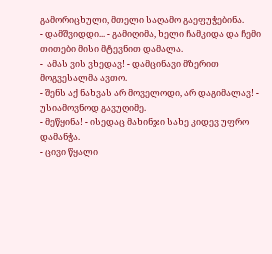გამორიცხული, მთელი საღამო გაეფუჭებინა.
- დამშვიდდი... - გამიღიმა, ხელი ჩამკიდა და ჩემი თითები მისი მტევნით დამალა.
-  ამას ვის ვხედავ! - დამცინავი მზერით მოგვესალმა ავთო.
- შენს აქ ნახვას არ მოველოდი, არ დაგიმალავ! - უსიამოვნოდ გავუღიმე.
- მეწყინა! - ისედაც მახინჯი სახე კიდევ უფრო დამანჭა.
- ცივი წყალი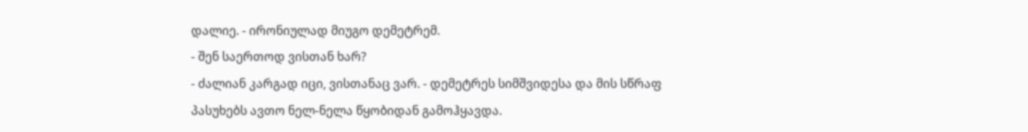დალიე. - ირონიულად მიუგო დემეტრემ.
- შენ საერთოდ ვისთან ხარ?
- ძალიან კარგად იცი, ვისთანაც ვარ. - დემეტრეს სიმშვიდესა და მის სწრაფ პასუხებს ავთო ნელ-ნელა წყობიდან გამოჰყავდა.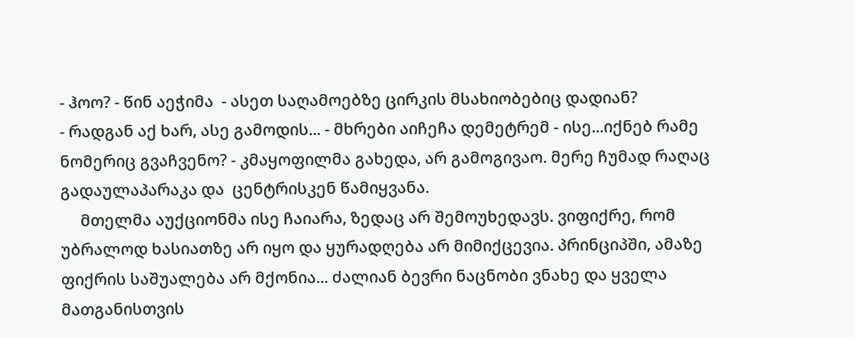- ჰოო? - წინ აეჭიმა  - ასეთ საღამოებზე ცირკის მსახიობებიც დადიან?
- რადგან აქ ხარ, ასე გამოდის... - მხრები აიჩეჩა დემეტრემ - ისე...იქნებ რამე ნომერიც გვაჩვენო? - კმაყოფილმა გახედა, არ გამოგივაო. მერე ჩუმად რაღაც გადაულაპარაკა და  ცენტრისკენ წამიყვანა.
     მთელმა აუქციონმა ისე ჩაიარა, ზედაც არ შემოუხედავს. ვიფიქრე, რომ უბრალოდ ხასიათზე არ იყო და ყურადღება არ მიმიქცევია. პრინციპში, ამაზე ფიქრის საშუალება არ მქონია... ძალიან ბევრი ნაცნობი ვნახე და ყველა მათგანისთვის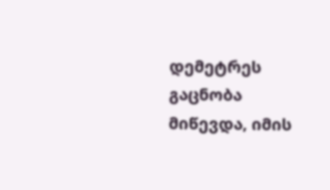დემეტრეს გაცნობა მიწევდა, იმის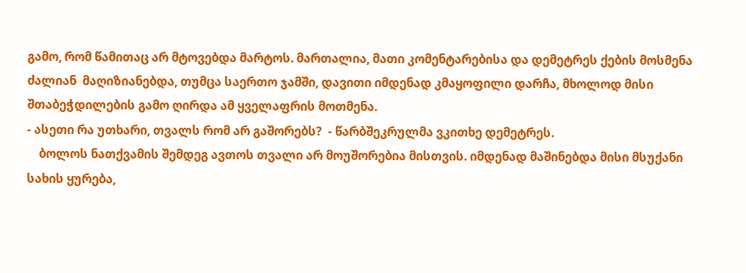გამო, რომ წამითაც არ მტოვებდა მარტოს. მართალია, მათი კომენტარებისა და დემეტრეს ქების მოსმენა ძალიან  მაღიზიანებდა, თუმცა საერთო ჯამში, დავითი იმდენად კმაყოფილი დარჩა, მხოლოდ მისი შთაბეჭდილების გამო ღირდა ამ ყველაფრის მოთმენა.
- ასეთი რა უთხარი, თვალს რომ არ გაშორებს?  - წარბშეკრულმა ვკითხე დემეტრეს.
    ბოლოს ნათქვამის შემდეგ ავთოს თვალი არ მოუშორებია მისთვის. იმდენად მაშინებდა მისი მსუქანი სახის ყურება,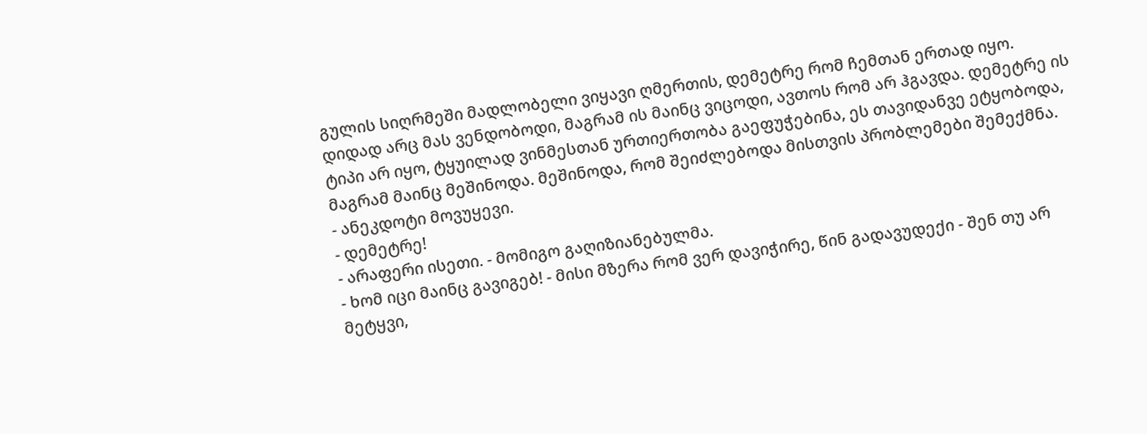გულის სიღრმეში მადლობელი ვიყავი ღმერთის, დემეტრე რომ ჩემთან ერთად იყო. დიდად არც მას ვენდობოდი, მაგრამ ის მაინც ვიცოდი, ავთოს რომ არ ჰგავდა. დემეტრე ის ტიპი არ იყო, ტყუილად ვინმესთან ურთიერთობა გაეფუჭებინა, ეს თავიდანვე ეტყობოდა, მაგრამ მაინც მეშინოდა. მეშინოდა, რომ შეიძლებოდა მისთვის პრობლემები შემექმნა.
- ანეკდოტი მოვუყევი.
- დემეტრე!
- არაფერი ისეთი. - მომიგო გაღიზიანებულმა.
- ხომ იცი მაინც გავიგებ! - მისი მზერა რომ ვერ დავიჭირე, წინ გადავუდექი - შენ თუ არ მეტყვი,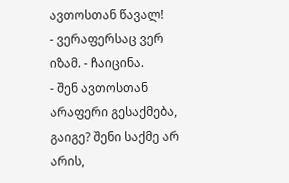ავთოსთან წავალ!
- ვერაფერსაც ვერ იზამ. - ჩაიცინა.
- შენ ავთოსთან არაფერი გესაქმება, გაიგე? შენი საქმე არ არის,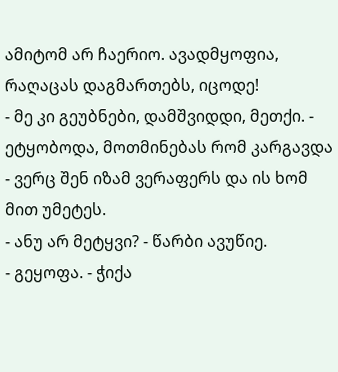ამიტომ არ ჩაერიო. ავადმყოფია, რაღაცას დაგმართებს, იცოდე!
- მე კი გეუბნები, დამშვიდდი, მეთქი. - ეტყობოდა, მოთმინებას რომ კარგავდა - ვერც შენ იზამ ვერაფერს და ის ხომ მით უმეტეს.
- ანუ არ მეტყვი? - წარბი ავუწიე.
- გეყოფა. - ჭიქა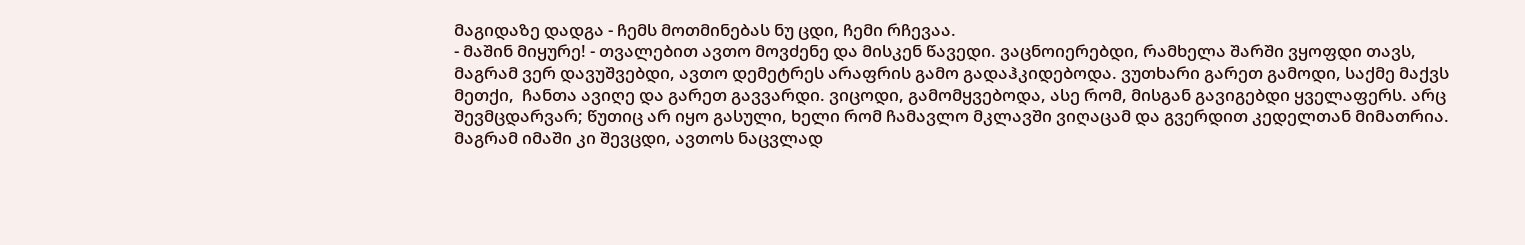მაგიდაზე დადგა - ჩემს მოთმინებას ნუ ცდი, ჩემი რჩევაა.
- მაშინ მიყურე! - თვალებით ავთო მოვძენე და მისკენ წავედი. ვაცნოიერებდი, რამხელა შარში ვყოფდი თავს, მაგრამ ვერ დავუშვებდი, ავთო დემეტრეს არაფრის გამო გადაჰკიდებოდა. ვუთხარი გარეთ გამოდი, საქმე მაქვს მეთქი,  ჩანთა ავიღე და გარეთ გავვარდი. ვიცოდი, გამომყვებოდა, ასე რომ, მისგან გავიგებდი ყველაფერს. არც შევმცდარვარ; წუთიც არ იყო გასული, ხელი რომ ჩამავლო მკლავში ვიღაცამ და გვერდით კედელთან მიმათრია. მაგრამ იმაში კი შევცდი, ავთოს ნაცვლად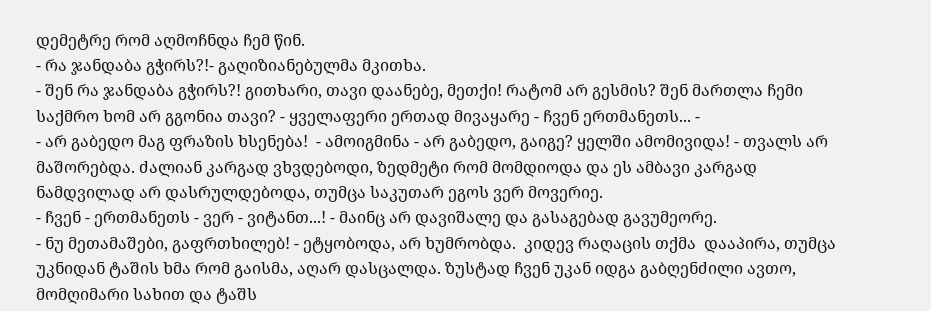დემეტრე რომ აღმოჩნდა ჩემ წინ.
- რა ჯანდაბა გჭირს?!- გაღიზიანებულმა მკითხა.
- შენ რა ჯანდაბა გჭირს?! გითხარი, თავი დაანებე, მეთქი! რატომ არ გესმის? შენ მართლა ჩემი საქმრო ხომ არ გგონია თავი? - ყველაფერი ერთად მივაყარე - ჩვენ ერთმანეთს... -
- არ გაბედო მაგ ფრაზის ხსენება!  - ამოიგმინა - არ გაბედო, გაიგე? ყელში ამომივიდა! - თვალს არ მაშორებდა. ძალიან კარგად ვხვდებოდი, ზედმეტი რომ მომდიოდა და ეს ამბავი კარგად ნამდვილად არ დასრულდებოდა, თუმცა საკუთარ ეგოს ვერ მოვერიე.
- ჩვენ - ერთმანეთს - ვერ - ვიტანთ...! - მაინც არ დავიშალე და გასაგებად გავუმეორე.
- ნუ მეთამაშები, გაფრთხილებ! - ეტყობოდა, არ ხუმრობდა.  კიდევ რაღაცის თქმა  დააპირა, თუმცა უკნიდან ტაშის ხმა რომ გაისმა, აღარ დასცალდა. ზუსტად ჩვენ უკან იდგა გაბღენძილი ავთო, მომღიმარი სახით და ტაშს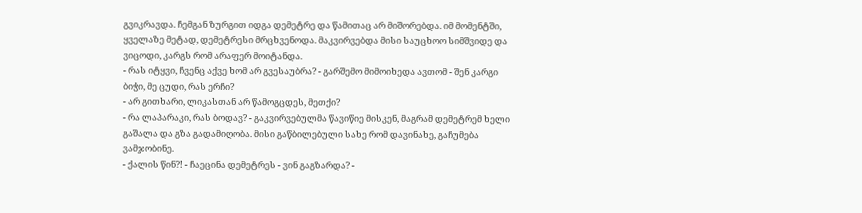გვიკრავდა. ჩემგან ზურგით იდგა დემეტრე და წამითაც არ მიშორებდა. იმ მომენტში, ყველაზე მეტად, დემეტრესი მრცხვენოდა. მაკვირვებდა მისი საუცხოო სიმშვიდე და ვიცოდი, კარგს რომ არაფერ მოიტანდა.
- რას იტყვი, ჩვენც აქვე ხომ არ გვესაუბრა? - გარშემო მიმოიხედა ავთომ - შენ კარგი ბიჭი, მე ცუდი, რას ერჩი?
- არ გითხარი, ლიკასთან არ წამოგცდეს, მეთქი?
- რა ლაპარაკი, რას ბოდავ? - გაკვირვებულმა წავიწიე მისკენ, მაგრამ დემეტრემ ხელი გაშალა და გზა გადამიღობა. მისი გაწბილებული სახე რომ დავინახე, გაჩუმება ვამჯობინე.
- ქალის წინ?! - ჩაეცინა დემეტრეს - ვინ გაგზარდა? -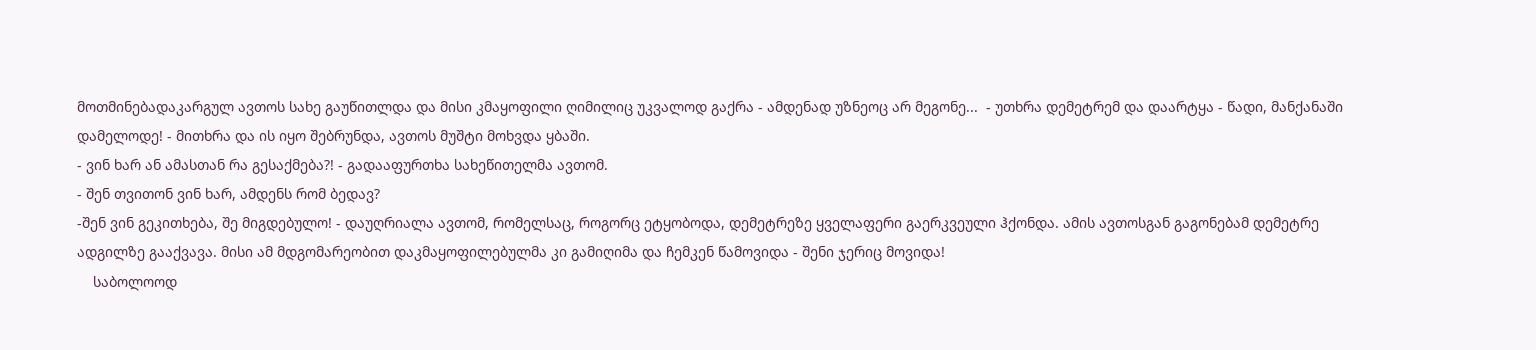მოთმინებადაკარგულ ავთოს სახე გაუწითლდა და მისი კმაყოფილი ღიმილიც უკვალოდ გაქრა - ამდენად უზნეოც არ მეგონე...  - უთხრა დემეტრემ და დაარტყა - წადი, მანქანაში დამელოდე! - მითხრა და ის იყო შებრუნდა, ავთოს მუშტი მოხვდა ყბაში.
- ვინ ხარ ან ამასთან რა გესაქმება?! - გადააფურთხა სახეწითელმა ავთომ.
- შენ თვითონ ვინ ხარ, ამდენს რომ ბედავ?
-შენ ვინ გეკითხება, შე მიგდებულო! - დაუღრიალა ავთომ, რომელსაც, როგორც ეტყობოდა, დემეტრეზე ყველაფერი გაერკვეული ჰქონდა. ამის ავთოსგან გაგონებამ დემეტრე ადგილზე გააქვავა. მისი ამ მდგომარეობით დაკმაყოფილებულმა კი გამიღიმა და ჩემკენ წამოვიდა - შენი ჯერიც მოვიდა!
    საბოლოოდ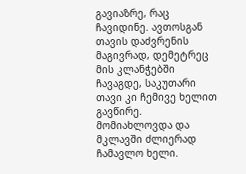გავიაზრე, რაც ჩავიდინე. ავთოსგან თავის დაძვრენის მაგივრად, დემეტრეც მის კლანჭებში ჩავაგდე, საკუთარი თავი კი ჩემივე ხელით გავწირე. მომიახლოვდა და მკლავში ძლიერად ჩამავლო ხელი.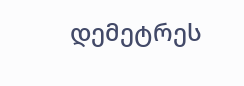დემეტრეს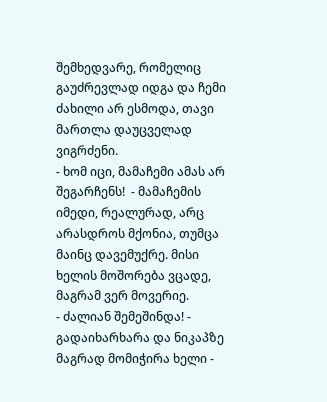შემხედვარე, რომელიც გაუძრევლად იდგა და ჩემი ძახილი არ ესმოდა, თავი მართლა დაუცველად ვიგრძენი.
- ხომ იცი, მამაჩემი ამას არ შეგარჩენს!  - მამაჩემის იმედი, რეალურად, არც არასდროს მქონია, თუმცა მაინც დავემუქრე. მისი ხელის მოშორება ვცადე, მაგრამ ვერ მოვერიე.
- ძალიან შემეშინდა! - გადაიხარხარა და ნიკაპზე მაგრად მომიჭირა ხელი -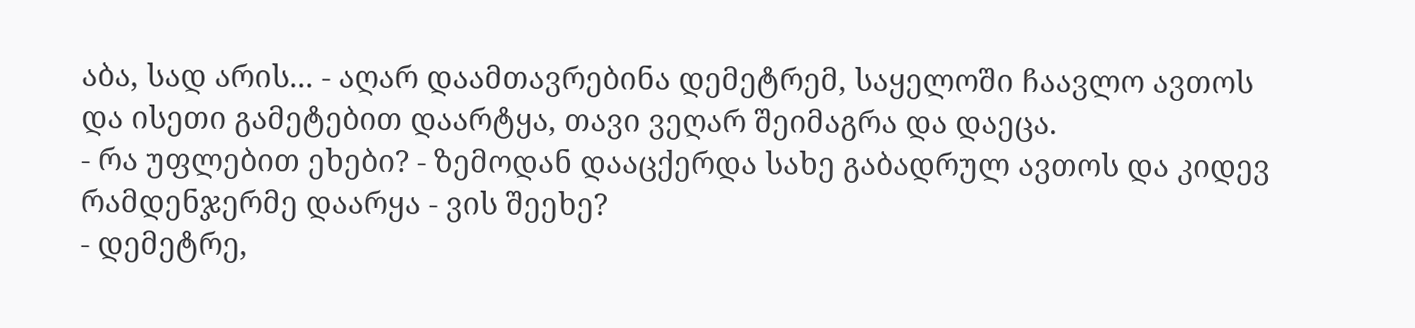აბა, სად არის... - აღარ დაამთავრებინა დემეტრემ, საყელოში ჩაავლო ავთოს და ისეთი გამეტებით დაარტყა, თავი ვეღარ შეიმაგრა და დაეცა.
- რა უფლებით ეხები? - ზემოდან დააცქერდა სახე გაბადრულ ავთოს და კიდევ რამდენჯერმე დაარყა - ვის შეეხე?
- დემეტრე,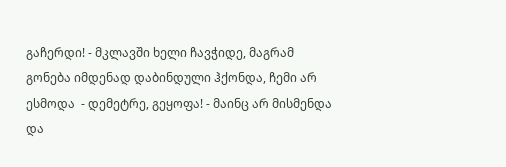გაჩერდი! - მკლავში ხელი ჩავჭიდე, მაგრამ გონება იმდენად დაბინდული ჰქონდა, ჩემი არ ესმოდა  - დემეტრე, გეყოფა! - მაინც არ მისმენდა და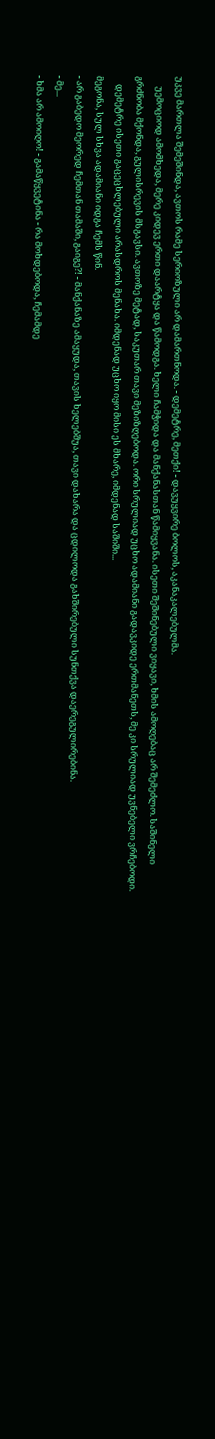უკვე მართლა შემეშინდა, ავთოს რამე სერიოზული არ დამართნოდა. - დემეტრე, მეთქი! - დავუყვირე ბოლოს, აკანაკალებულმა.
     უემოციოდ ამომხედა, მერე კიდევ ერთი დაარტყა და წამოდგა. ხელი ჩამჭიდა და მანქანასთან წამიყვანა. ისეთი შეშინებული ვიყავი, ხმის ამოღებაც არ შემეძლო. საშინელი გრძნობა მქონდა, გულისრევის მსგავსი. ავთოზე მეტად, საკუთარ თავი მეზიზღებოდა. ორი სრულიად უცხო ადამიანი გადავკიდე ერთმანეთს, მე კი სრულიად უვნებელი ვრჩებოდი.
    დემეტრე ისეთი გაცეცხლებული არასდროს მენახა. იმდენად უცხო იყო მისი ეს მხარე, იმდენად საშიში...
მეგონა, სულ სხვა ადამიანი იდგა ჩემს წინ.
- არ გაბედო მეორედ ჩემთან თამაში, გაიგე?! - მანქანაზე ამაყუდა, თავის ხელებშუა, თავი დახარა და ცდილოდა გახშირებული სუნთქვა დაერეგულირებინა.
- მე...
- ხმა არ ამოიღო! - გამაწყვეტინა - რა მოხდებოდა, ჩემამდე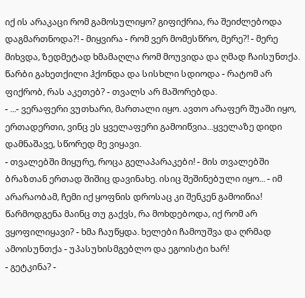იქ ის არაკაცი რომ გამოსულიყო? გიფიქრია, რა შეიძლებოდა დაგმართნოდა?! - მიყვირა - რომ ვერ მომესწრო, მერე?! - მერე მიხვდა, ზედმეტად ხმამაღლა რომ მოუვიდა და ღმად ჩაისუნთქა. წარბი გახეთქილი ჰქონდა და სისხლი სდიოდა - რატომ არ ფიქრობ, რას აკეთებ? - თვალს არ მაშორებდა.
- ...- ვერაფერი ვუთხარი, მართალი იყო. ავთო არაფერ შუაში იყო, ერთადერთი, ვინც ეს ყველაფერი გამოიწვია...ყველაზე დიდი დამნაშავე, სწორედ მე ვიყავი.
- თვალებში მიყურე, როცა გელაპარაკები! - მის თვალებში ბრაზთან ერთად შიშიც დავინახე. ისიც შეშინებული იყო... - იმ არარაობამ, ჩემი იქ ყოფნის დროსაც კი შენკენ გამოიწია! წარმოდგენა მაინც თუ გაქვს, რა მოხდებოდა, იქ რომ არ ვყოფილიყავი? - ხმა ჩაუწყდა. ხელები ჩამოუშვა და ღრმად ამოისუნთქა - უპასუხისმგებლო და ეგოისტი ხარ!
- გეტკინა? -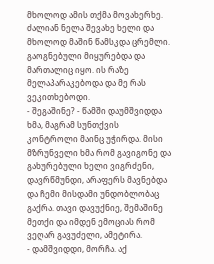მხოლოდ ამის თქმა მოვახერხე. ძალიან ნელა შევახე ხელი და მხოლოდ მაშინ წამსკდა ცრემლი. გაოგნებული მიყურებდა და მართალიც იყო. ის რაზე მელაპარაკებოდა და მე რას ვეკითხებოდი.
- შეგაშინე? - წამში დაუმშვიდდა ხმა, მაგრამ სუნთქვის კონტროლი მაინც უჭირდა. მისი მზრუნველი ხმა რომ გავიგონე და გახურებული ხელი ვიგრძენი, დავრწმუნდი, არაფერს მავნებდა და ჩემი მისდამი უნდობლობაც გაქრა. თავი დავუქნიე, შემაშინე მეთქი და იმდენ ემოციას რომ ვეღარ გავუძელი, ამეტირა.
- დამშვიდდი, მორჩა. აქ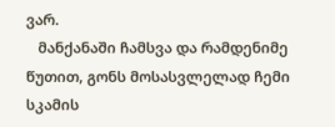ვარ.
   მანქანაში ჩამსვა და რამდენიმე წუთით, გონს მოსასვლელად ჩემი სკამის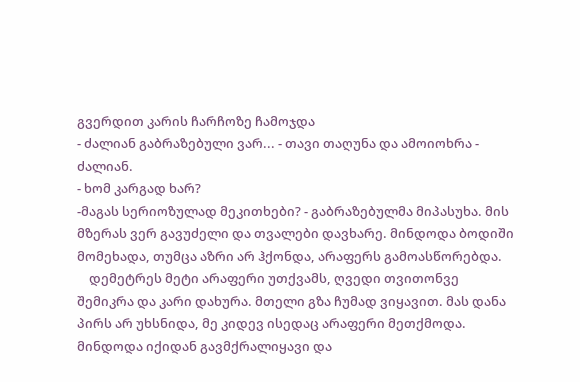გვერდით კარის ჩარჩოზე ჩამოჯდა
- ძალიან გაბრაზებული ვარ... - თავი თაღუნა და ამოიოხრა - ძალიან.
- ხომ კარგად ხარ?
-მაგას სერიოზულად მეკითხები? - გაბრაზებულმა მიპასუხა. მის მზერას ვერ გავუძელი და თვალები დავხარე. მინდოდა ბოდიში მომეხადა, თუმცა აზრი არ ჰქონდა, არაფერს გამოასწორებდა.
    დემეტრეს მეტი არაფერი უთქვამს, ღვედი თვითონვე შემიკრა და კარი დახურა. მთელი გზა ჩუმად ვიყავით. მას დანა პირს არ უხსნიდა, მე კიდევ ისედაც არაფერი მეთქმოდა. მინდოდა იქიდან გავმქრალიყავი და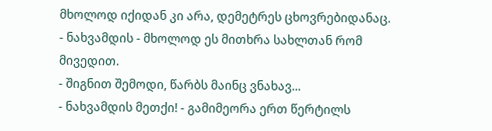მხოლოდ იქიდან კი არა, დემეტრეს ცხოვრებიდანაც.
- ნახვამდის - მხოლოდ ეს მითხრა სახლთან რომ მივედით.
- შიგნით შემოდი, წარბს მაინც ვნახავ...
- ნახვამდის მეთქი! - გამიმეორა ერთ წერტილს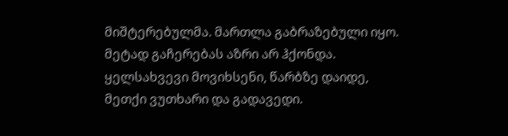მიშტერებულმა. მართლა გაბრაზებული იყო. მეტად გაჩერებას აზრი არ ჰქონდა. ყელსახვევი მოვიხსენი, წარბზე დაიდე, მეთქი ვუთხარი და გადავედი.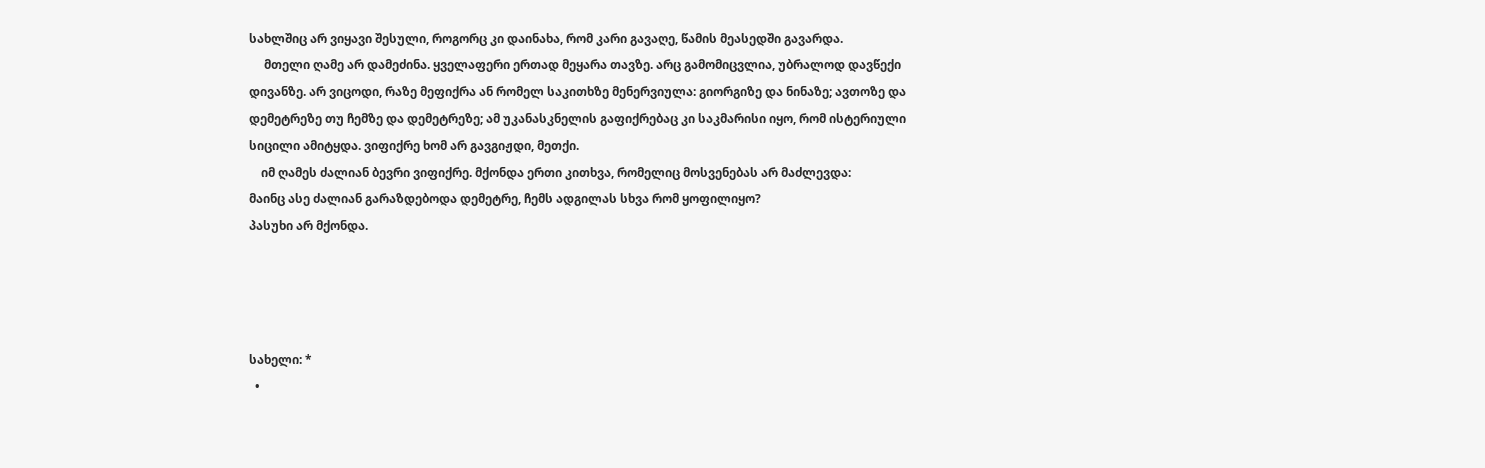სახლშიც არ ვიყავი შესული, როგორც კი დაინახა, რომ კარი გავაღე, წამის მეასედში გავარდა.
     მთელი ღამე არ დამეძინა. ყველაფერი ერთად მეყარა თავზე. არც გამომიცვლია, უბრალოდ დავწექი დივანზე. არ ვიცოდი, რაზე მეფიქრა ან რომელ საკითხზე მენერვიულა: გიორგიზე და ნინაზე; ავთოზე და დემეტრეზე თუ ჩემზე და დემეტრეზე; ამ უკანასკნელის გაფიქრებაც კი საკმარისი იყო, რომ ისტერიული სიცილი ამიტყდა. ვიფიქრე ხომ არ გავგიჟდი, მეთქი.
    იმ ღამეს ძალიან ბევრი ვიფიქრე. მქონდა ერთი კითხვა, რომელიც მოსვენებას არ მაძლევდა:
მაინც ასე ძალიან გარაზდებოდა დემეტრე, ჩემს ადგილას სხვა რომ ყოფილიყო?
პასუხი არ მქონდა.




სახელი: *
  •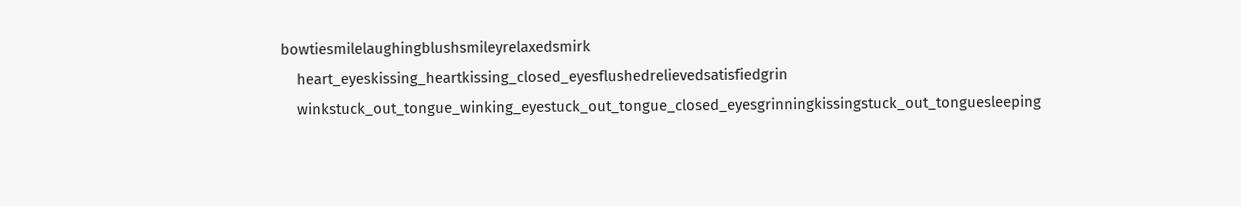bowtiesmilelaughingblushsmileyrelaxedsmirk
    heart_eyeskissing_heartkissing_closed_eyesflushedrelievedsatisfiedgrin
    winkstuck_out_tongue_winking_eyestuck_out_tongue_closed_eyesgrinningkissingstuck_out_tonguesleeping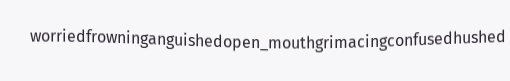worriedfrowninganguishedopen_mouthgrimacingconfusedhushed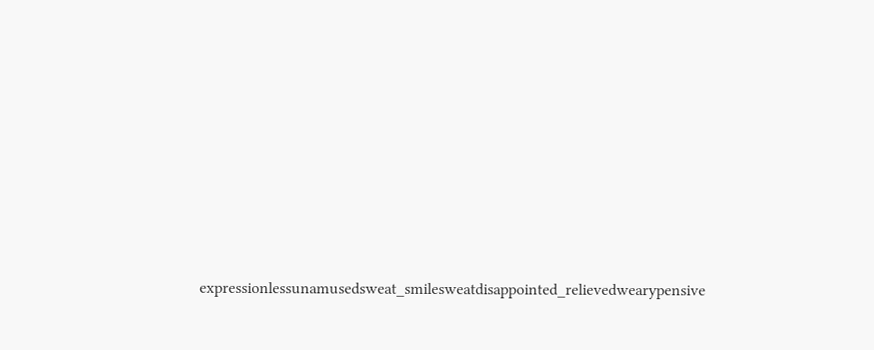expressionlessunamusedsweat_smilesweatdisappointed_relievedwearypensive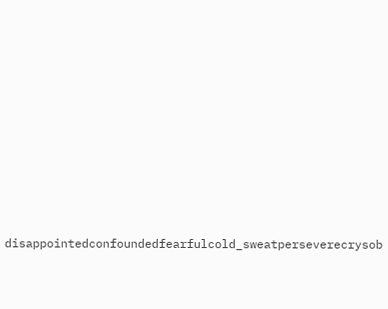disappointedconfoundedfearfulcold_sweatperseverecrysob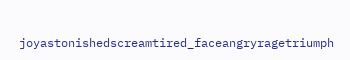joyastonishedscreamtired_faceangryragetriumph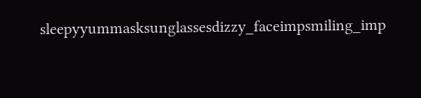sleepyyummasksunglassesdizzy_faceimpsmiling_imp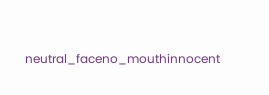neutral_faceno_mouthinnocent